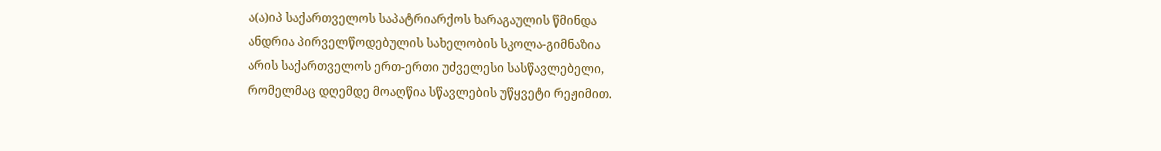ა(ა)იპ საქართველოს საპატრიარქოს ხარაგაულის წმინდა
ანდრია პირველწოდებულის სახელობის სკოლა-გიმნაზია
არის საქართველოს ერთ-ერთი უძველესი სასწავლებელი,
რომელმაც დღემდე მოაღწია სწავლების უწყვეტი რეჟიმით.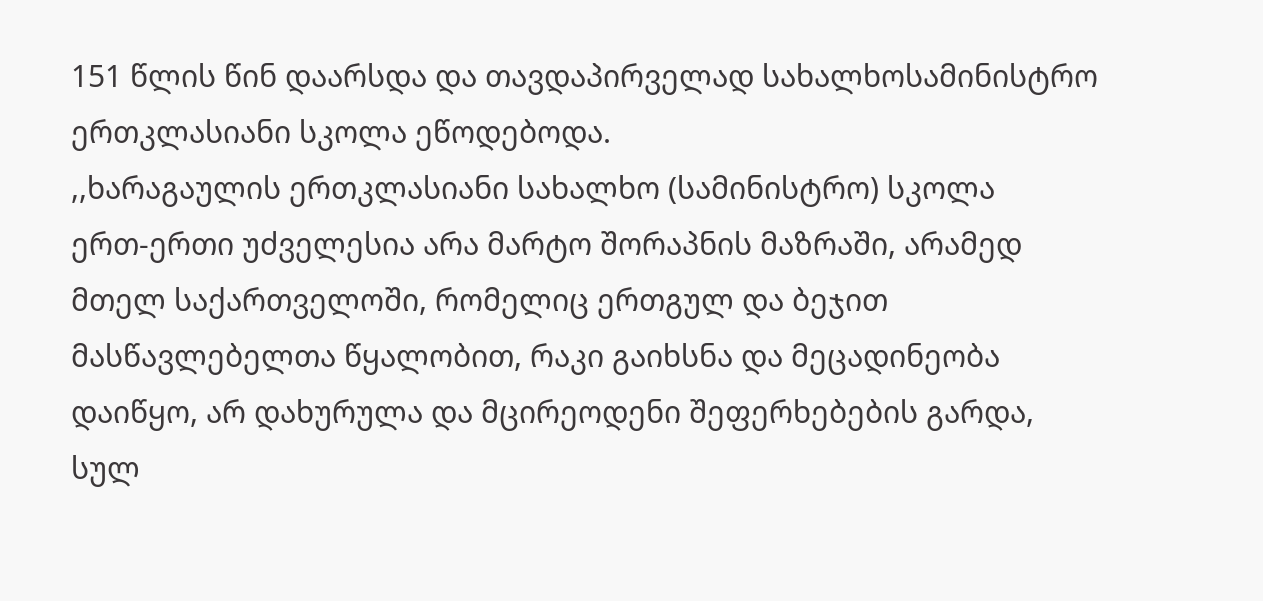151 წლის წინ დაარსდა და თავდაპირველად სახალხოსამინისტრო ერთკლასიანი სკოლა ეწოდებოდა.
,,ხარაგაულის ერთკლასიანი სახალხო (სამინისტრო) სკოლა
ერთ-ერთი უძველესია არა მარტო შორაპნის მაზრაში, არამედ
მთელ საქართველოში, რომელიც ერთგულ და ბეჯით
მასწავლებელთა წყალობით, რაკი გაიხსნა და მეცადინეობა
დაიწყო, არ დახურულა და მცირეოდენი შეფერხებების გარდა,
სულ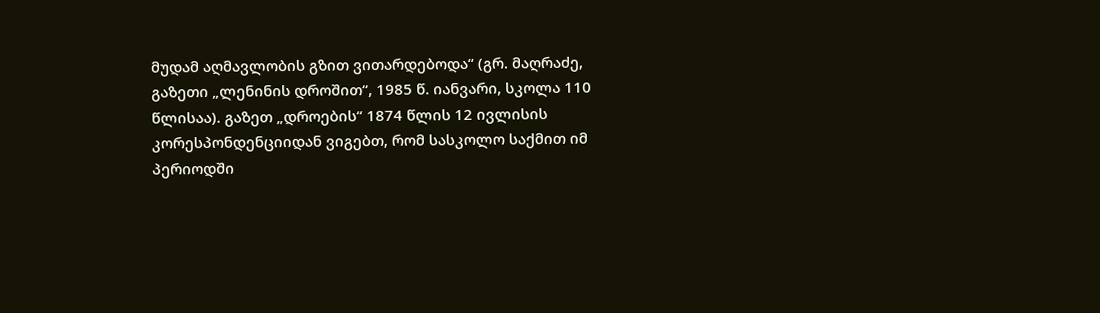მუდამ აღმავლობის გზით ვითარდებოდა“ (გრ. მაღრაძე,
გაზეთი „ლენინის დროშით“, 1985 წ. იანვარი, სკოლა 110
წლისაა). გაზეთ „დროების“ 1874 წლის 12 ივლისის
კორესპონდენციიდან ვიგებთ, რომ სასკოლო საქმით იმ
პერიოდში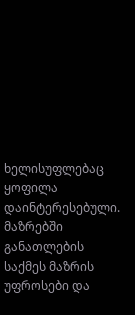ხელისუფლებაც ყოფილა დაინტერესებული.
მაზრებში განათლების საქმეს მაზრის უფროსები და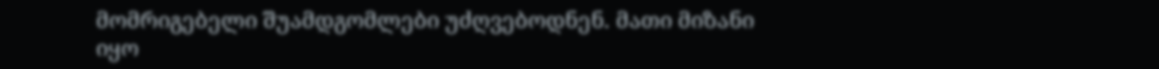მომრიგებელი შუამდგომლები უძღვებოდნენ. მათი მიზანი
იყო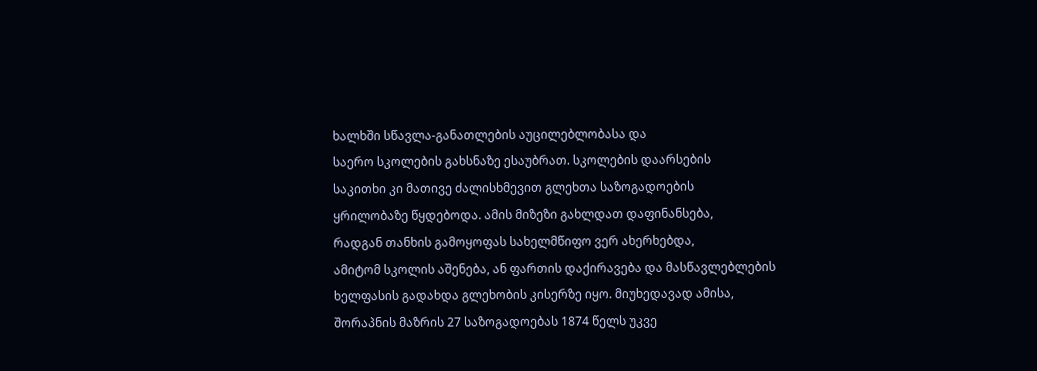ხალხში სწავლა-განათლების აუცილებლობასა და
საერო სკოლების გახსნაზე ესაუბრათ. სკოლების დაარსების
საკითხი კი მათივე ძალისხმევით გლეხთა საზოგადოების
ყრილობაზე წყდებოდა. ამის მიზეზი გახლდათ დაფინანსება,
რადგან თანხის გამოყოფას სახელმწიფო ვერ ახერხებდა,
ამიტომ სკოლის აშენება, ან ფართის დაქირავება და მასწავლებლების ხელფასის გადახდა გლეხობის კისერზე იყო. მიუხედავად ამისა, შორაპნის მაზრის 27 საზოგადოებას 1874 წელს უკვე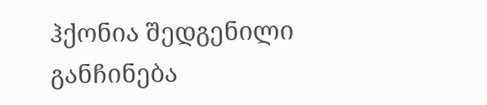ჰქონია შედგენილი განჩინება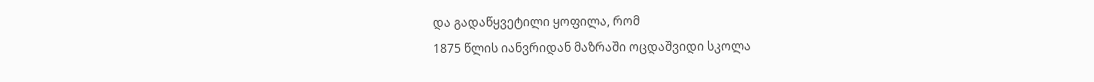და გადაწყვეტილი ყოფილა, რომ
1875 წლის იანვრიდან მაზრაში ოცდაშვიდი სკოლა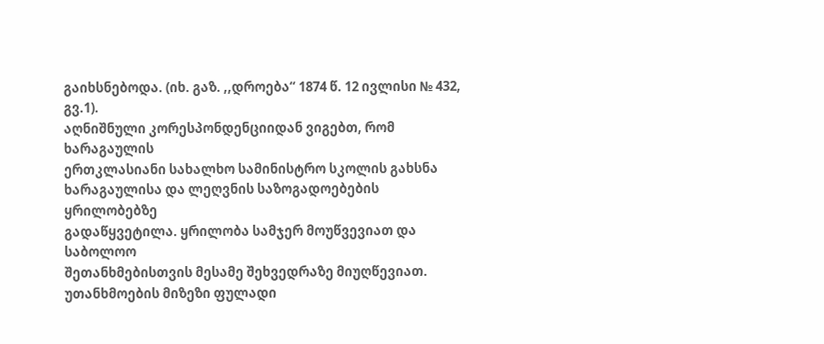გაიხსნებოდა. (იხ. გაზ. ,,დროება“ 1874 წ. 12 ივლისი № 432,
გვ.1).
აღნიშნული კორესპონდენციიდან ვიგებთ, რომ ხარაგაულის
ერთკლასიანი სახალხო სამინისტრო სკოლის გახსნა
ხარაგაულისა და ლეღვნის საზოგადოებების ყრილობებზე
გადაწყვეტილა. ყრილობა სამჯერ მოუწვევიათ და საბოლოო
შეთანხმებისთვის მესამე შეხვედრაზე მიუღწევიათ. უთანხმოების მიზეზი ფულადი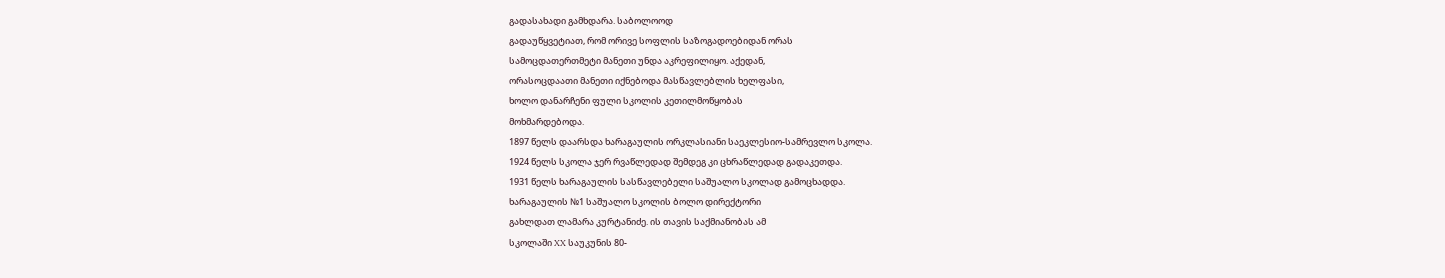გადასახადი გამხდარა. საბოლოოდ
გადაუწყვეტიათ, რომ ორივე სოფლის საზოგადოებიდან ორას
სამოცდათერთმეტი მანეთი უნდა აკრეფილიყო. აქედან,
ორასოცდაათი მანეთი იქნებოდა მასწავლებლის ხელფასი,
ხოლო დანარჩენი ფული სკოლის კეთილმოწყობას
მოხმარდებოდა.
1897 წელს დაარსდა ხარაგაულის ორკლასიანი საეკლესიო-სამრევლო სკოლა.
1924 წელს სკოლა ჯერ რვაწლედად შემდეგ კი ცხრაწლედად გადაკეთდა.
1931 წელს ხარაგაულის სასწავლებელი საშუალო სკოლად გამოცხადდა.
ხარაგაულის №1 საშუალო სკოლის ბოლო დირექტორი
გახლდათ ლამარა კურტანიძე. ის თავის საქმიანობას ამ
სკოლაში XX საუკუნის 80-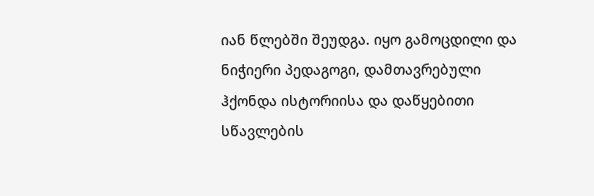იან წლებში შეუდგა. იყო გამოცდილი და ნიჭიერი პედაგოგი, დამთავრებული ჰქონდა ისტორიისა და დაწყებითი სწავლების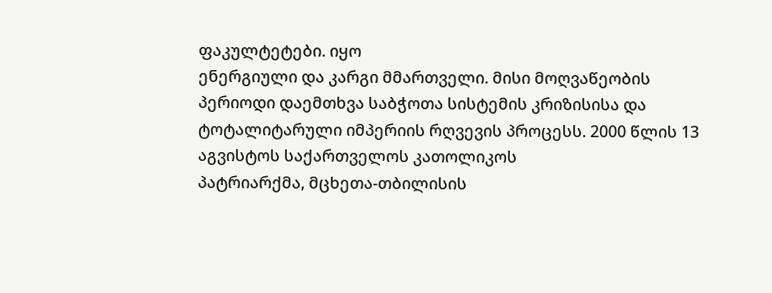ფაკულტეტები. იყო
ენერგიული და კარგი მმართველი. მისი მოღვაწეობის
პერიოდი დაემთხვა საბჭოთა სისტემის კრიზისისა და
ტოტალიტარული იმპერიის რღვევის პროცესს. 2000 წლის 13 აგვისტოს საქართველოს კათოლიკოს
პატრიარქმა, მცხეთა-თბილისის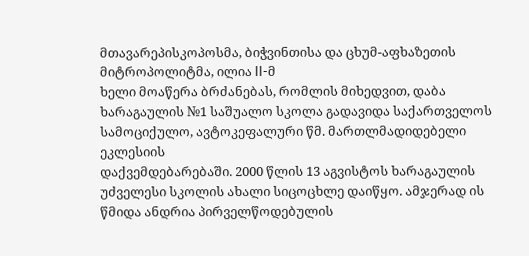მთავარეპისკოპოსმა, ბიჭვინთისა და ცხუმ-აფხაზეთის მიტროპოლიტმა, ილია II-მ
ხელი მოაწერა ბრძანებას, რომლის მიხედვით, დაბა ხარაგაულის №1 საშუალო სკოლა გადავიდა საქართველოს სამოციქულო, ავტოკეფალური წმ. მართლმადიდებელი ეკლესიის
დაქვემდებარებაში. 2000 წლის 13 აგვისტოს ხარაგაულის
უძველესი სკოლის ახალი სიცოცხლე დაიწყო. ამჯერად ის
წმიდა ანდრია პირველწოდებულის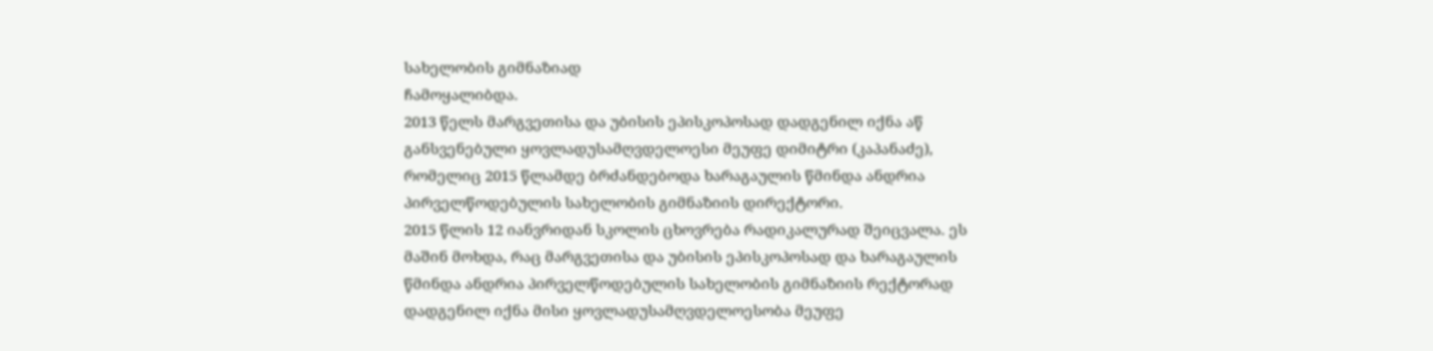სახელობის გიმნაზიად
ჩამოყალიბდა.
2013 წელს მარგვეთისა და უბისის ეპისკოპოსად დადგენილ იქნა აწ განსვენებული ყოვლადუსამღვდელოესი მეუფე დიმიტრი (კაპანაძე), რომელიც 2015 წლამდე ბრძანდებოდა ხარაგაულის წმინდა ანდრია პირველწოდებულის სახელობის გიმნაზიის დირექტორი.
2015 წლის 12 იანვრიდან სკოლის ცხოვრება რადიკალურად შეიცვალა. ეს მაშინ მოხდა, რაც მარგვეთისა და უბისის ეპისკოპოსად და ხარაგაულის წმინდა ანდრია პირველწოდებულის სახელობის გიმნაზიის რექტორად დადგენილ იქნა მისი ყოვლადუსამღვდელოესობა მეუფე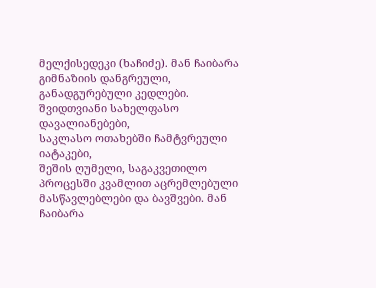მელქისედეკი (ხაჩიძე). მან ჩაიბარა გიმნაზიის დანგრეული, განადგურებული კედლები.
შვიდთვიანი სახელფასო დავალიანებები,
საკლასო ოთახებში ჩამტვრეული იატაკები,
შეშის ღუმელი, საგაკვეთილო პროცესში კვამლით აცრემლებული მასწავლებლები და ბავშვები. მან ჩაიბარა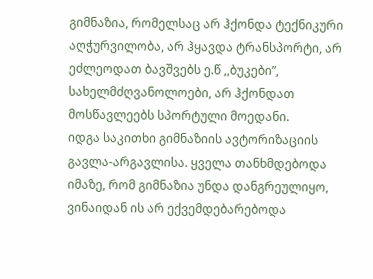გიმნაზია, რომელსაც არ ჰქონდა ტექნიკური აღჭურვილობა, არ ჰყავდა ტრანსპორტი, არ ეძლეოდათ ბავშვებს ე.წ ,,ბუკები”, სახელმძღვანოლოები, არ ჰქონდათ მოსწავლეებს სპორტული მოედანი.
იდგა საკითხი გიმნაზიის ავტორიზაციის გავლა-არგავლისა. ყველა თანხმდებოდა იმაზე, რომ გიმნაზია უნდა დანგრეულიყო, ვინაიდან ის არ ექვემდებარებოდა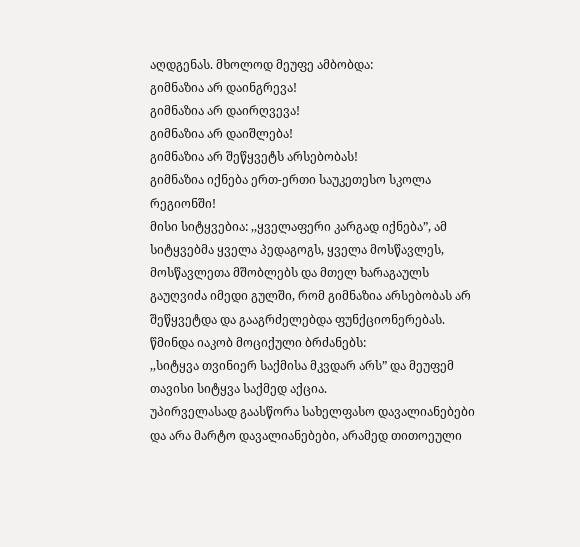აღდგენას. მხოლოდ მეუფე ამბობდა:
გიმნაზია არ დაინგრევა!
გიმნაზია არ დაირღვევა!
გიმნაზია არ დაიშლება!
გიმნაზია არ შეწყვეტს არსებობას!
გიმნაზია იქნება ერთ-ერთი საუკეთესო სკოლა რეგიონში!
მისი სიტყვებია: ,,ყველაფერი კარგად იქნება”, ამ სიტყვებმა ყველა პედაგოგს, ყველა მოსწავლეს, მოსწავლეთა მშობლებს და მთელ ხარაგაულს გაუღვიძა იმედი გულში, რომ გიმნაზია არსებობას არ შეწყვეტდა და გააგრძელებდა ფუნქციონერებას.
წმინდა იაკობ მოციქული ბრძანებს:
,,სიტყვა თვინიერ საქმისა მკვდარ არს” და მეუფემ თავისი სიტყვა საქმედ აქცია.
უპირველასად გაასწორა სახელფასო დავალიანებები და არა მარტო დავალიანებები, არამედ თითოეული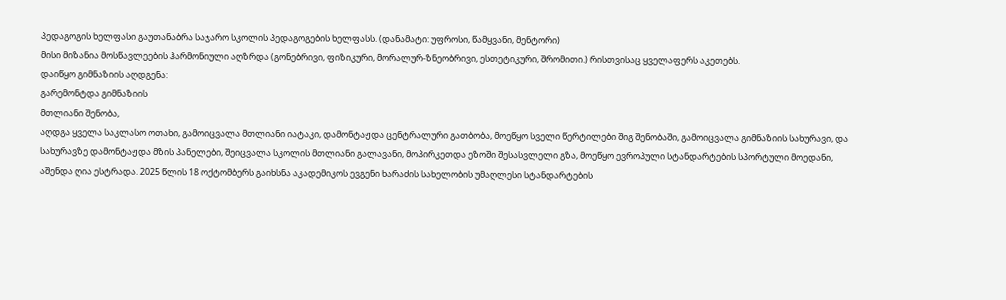პედაგოგის ხელფასი გაუთანაბრა საჯარო სკოლის პედაგოგების ხელფასს. (დანამატი: უფროსი, წამყვანი, მენტორი)
მისი მიზანია მოსწავლეების ჰარმონიული აღზრდა (გონებრივი, ფიზიკური, მორალურ-ზნეობრივი, ესთეტიკური, შრომითი.) რისთვისაც ყველაფერს აკეთებს.
დაიწყო გიმნაზიის აღდგენა:
გარემონტდა გიმნაზიის
მთლიანი შენობა,
აღდგა ყველა საკლასო ოთახი, გამოიცვალა მთლიანი იატაკი, დამონტაჟდა ცენტრალური გათბობა, მოეწყო სველი წერტილები შიგ შენობაში, გამოიცვალა გიმნაზიის სახურავი, და სახურავზე დამონტაჟდა მზის პანელები, შეიცვალა სკოლის მთლიანი გალავანი, მოპირკეთდა ეზოში შესასვლელი გზა, მოეწყო ევროპული სტანდარტების სპორტული მოედანი, აშენდა ღია ესტრადა. 2025 წლის 18 ოქტომბერს გაიხსნა აკადემიკოს ევგენი ხარაძის სახელობის უმაღლესი სტანდარტების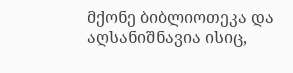მქონე ბიბლიოთეკა და აღსანიშნავია ისიც,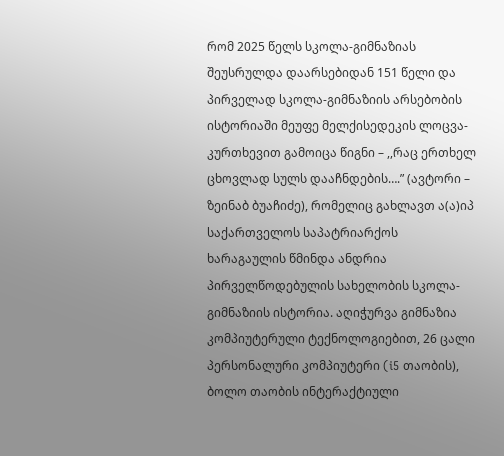რომ 2025 წელს სკოლა-გიმნაზიას შეუსრულდა დაარსებიდან 151 წელი და პირველად სკოლა-გიმნაზიის არსებობის ისტორიაში მეუფე მელქისედეკის ლოცვა-კურთხევით გამოიცა წიგნი – ,,რაც ერთხელ ცხოვლად სულს დააჩნდების….” (ავტორი – ზეინაბ ბუაჩიძე), რომელიც გახლავთ ა(ა)იპ საქართველოს საპატრიარქოს ხარაგაულის წმინდა ანდრია პირველწოდებულის სახელობის სკოლა-გიმნაზიის ისტორია. აღიჭურვა გიმნაზია კომპიუტერული ტექნოლოგიებით, 26 ცალი პერსონალური კომპიუტერი (i5 თაობის), ბოლო თაობის ინტერაქტიული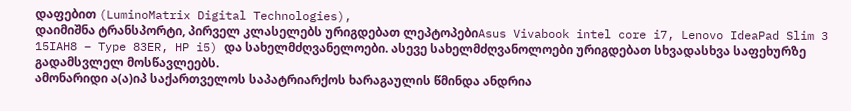დაფებით (LuminoMatrix Digital Technologies),
დაიმიშნა ტრანსპორტი, პირველ კლასელებს ურიგდებათ ლეპტოპებიAsus Vivabook intel core i7, Lenovo IdeaPad Slim 3 15IAH8 – Type 83ER, HP i5) და სახელმძღვანელოები. ასევე სახელმძღვანოლოები ურიგდებათ სხვადასხვა საფეხურზე გადამსვლელ მოსწავლეებს.
ამონარიდი ა(ა)იპ საქართველოს საპატრიარქოს ხარაგაულის წმინდა ანდრია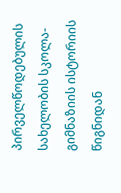პირველწოდებულის სახელობის სკოლა-გიმნაზიის ისტორიის წიგნიდან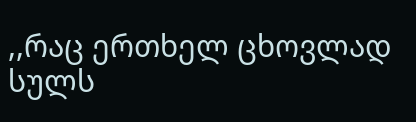,,რაც ერთხელ ცხოვლად სულს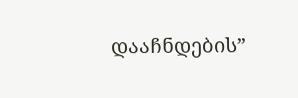დააჩნდების”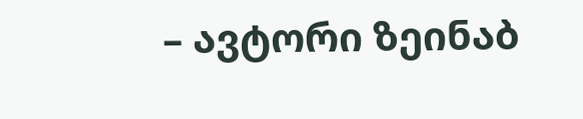– ავტორი ზეინაბ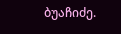ბუაჩიძე.